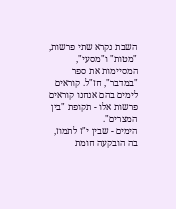השבת נקרא שתי פרשות, "מטות" ו"מסעי", המסיימות את ספר "במדבר", חז"ל. קוראים לימים בהם אנחנו קוראים פרשות אלו - תקופת "בין המצרים".
הימים - שבין י"ז לתמוז, בה הובקעה חומת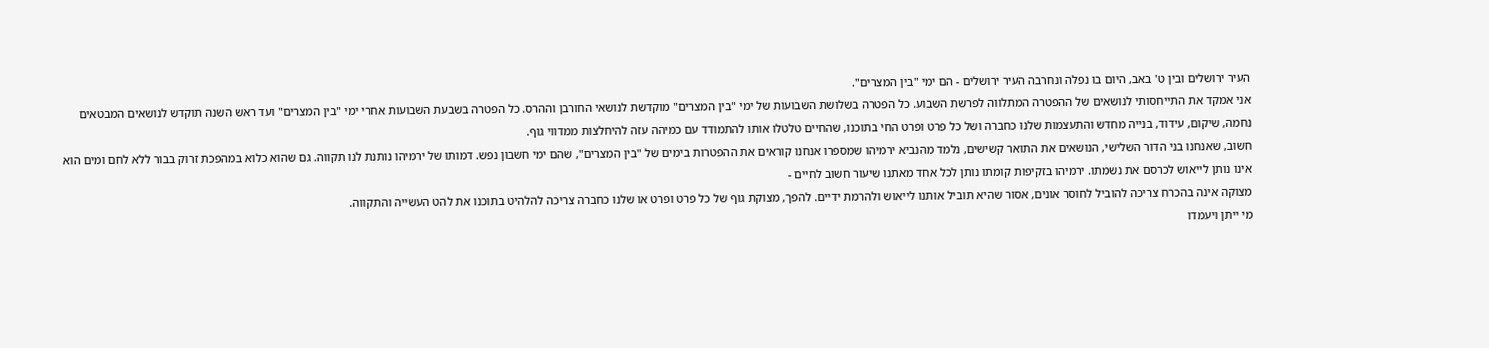העיר ירושלים ובין ט' באב, היום בו נפלה ונחרבה העיר ירושלים - הם ימי "בין המצרים".
אני אמקד את התייחסותי לנושאים של ההפטרה המתלווה לפרשת השבוע. כל הפטרה בשלושת השבועות של ימי "בין המצרים" מוקדשת לנושאי החורבן וההרס. כל הפטרה בשבעת השבועות אחרי ימי "בין המצרים" ועד ראש השנה תוקדש לנושאים המבטאים
נחמה, שיקום, עידוד, בנייה מחדש והתעצמות שלנו כחברה ושל כל פרט ופרט החי בתוכנו, שהחיים טלטלו אותו להתמודד עם כמיהה עזה להיחלצות ממדווי גוף.
חשוב, שאנחנו בני הדור השלישי, הנושאים את התואר קשישים, נלמד מהנביא ירמיהו שמספרו אנחנו קוראים את ההפטרות בימים של "בין המצרים", שהם ימי חשבון נפש. דמותו של ירמיהו נותנת לנו תקווה. גם שהוא כלוא במהפכת זרוק בבור ללא לחם ומים הוא אינו נותן לייאוש לכרסם את נשמתו. ירמיהו בזקיפות קומתו נותן לכל אחד מאתנו שיעור חשוב לחיים -
מצוקה אינה בהכרח צריכה להוביל לחוסר אונים, אסור שהיא תוביל אותנו לייאוש ולהרמת ידיים. להפך, מצוקת גוף של כל פרט ופרט או שלנו כחברה צריכה להלהיט בתוכנו את להט העשייה והתקווה.
מי ייתן ויעמדו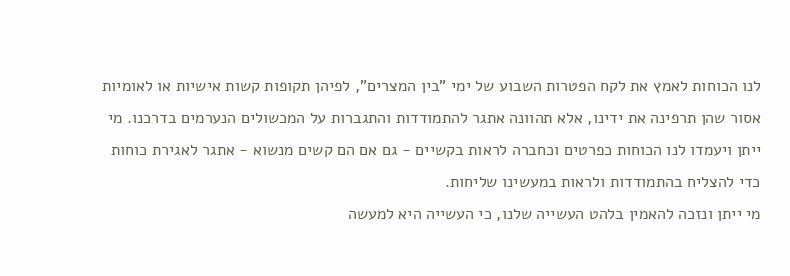לנו הכוחות לאמץ את לקח הפטרות השבוע של ימי "בין המצרים", לפיהן תקופות קשות אישיות או לאומיות אסור שהן תרפינה את ידינו, אלא תהוונה אתגר להתמודדות והתגברות על המכשולים הנערמים בדרכנו. מי ייתן ויעמדו לנו הכוחות כפרטים וכחברה לראות בקשיים - גם אם הם קשים מנשוא - אתגר לאגירת כוחות כדי להצליח בהתמודדות ולראות במעשינו שליחות.
מי ייתן ונזכה להאמין בלהט העשייה שלנו, כי העשייה היא למעשה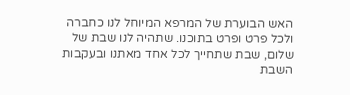האש הבוערת של המרפא המיוחל לנו כחברה ולכל פרט ופרט בתוכנו. שתהיה לנו שבת של שלום, שבת שתחייך לכל אחד מאתנו ובעקבות השבת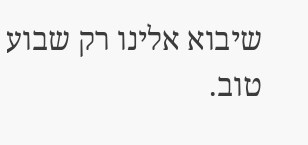שיבוא אלינו רק שבוע טוב.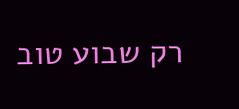רק שבוע טוב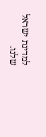למדינת ישראל שלנו.